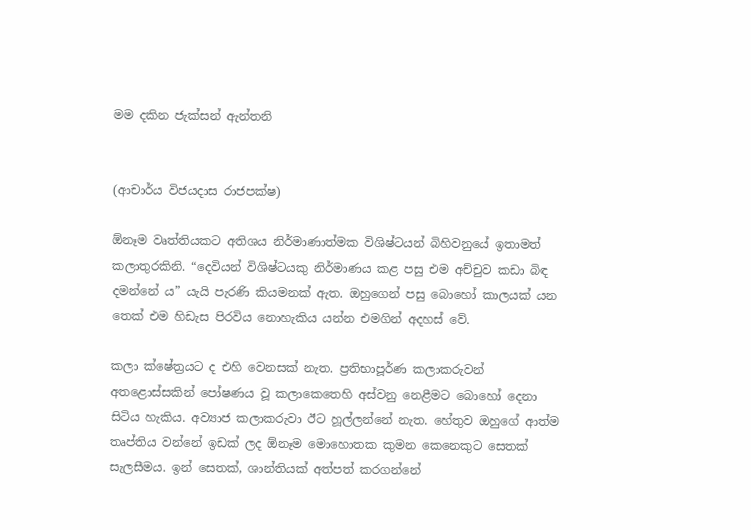මම දකින ජැක්සන් ඇන්තනි


(ආචාර්ය විජයදාස රාජපක්ෂ)

ඕනෑම වෘත්තියකට අතිශය නිර්මාණාත්මක විශිෂ්ටයන් බිහිවනුයේ ඉතාමත් කලාතුරකිනි. “දෙවියන් විශිෂ්ටයකු නිර්මාණය කළ පසු එම අච්චුව කඩා බිඳ දමන්නේ ය” යැයි පැරණි කියමනක් ඇත. ඔහුගෙන් පසු බොහෝ කාලයක් යන තෙක් එම හිඩැස පිරවිය නොහැකිය යන්න එමගින් අදහස් වේ.

කලා ක්ෂේත්‍රයට ද එහි වෙනසක් නැත. ප්‍රතිභාපූර්ණ කලාකරුවන් අතළොස්සකින් පෝෂණය වූ කලාකෙතෙහි අස්වනු නෙළීමට බොහෝ දෙනා සිටිය හැකිය. අව්‍යාජ කලාකරුවා ඊට හූල්ලන්නේ නැත. හේතුව ඔහුගේ ආත්ම තෘප්තිය වන්නේ ඉඩක් ලද ‍ඕනෑම මොහොතක කුමන කෙනෙකුට සෙතක් සැලසීමය. ඉන් සෙතක්, ශාන්තියක් අත්පත් කරගන්නේ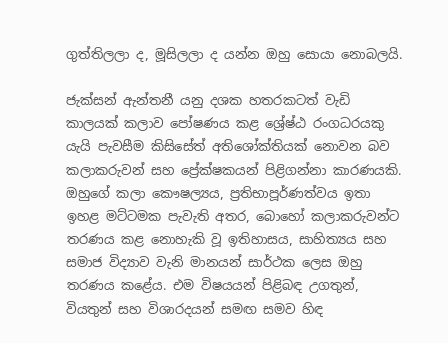ගුත්තිලලා ද, මූසිලලා ද යන්න ඔහු සොයා නොබලයි.

ජැක්සන් ඇන්තනී යනු දශක හතරකටත් වැඩි කාලයක් කලාව පෝෂණය කළ ශ්‍රේෂ්ඨ රංගධරයකු යැයි පැවසීම කිසිසේත් අතිශෝක්තියක් නොවන බව කලාකරුවන් සහ ප්‍රේක්ෂකයන් පිළිගන්නා කාරණයකි. ඔහුගේ කලා කෞෂල්‍යය, ප්‍රතිභාපූර්ණත්වය ඉතා ඉහළ මට්ටමක පැවැති අතර, බොහෝ කලාකරුවන්ට තරණය කළ නොහැකි වූ ඉතිහාසය, සාහිත්‍යය සහ සමාජ විද්‍යාව වැනි මානයන් සාර්ථක ලෙස ඔහු තරණය කළේය. එම විෂයයන් පිළිබඳ උගතුන්, වියතුන් සහ විශාරදයන් සමඟ සමව හිඳ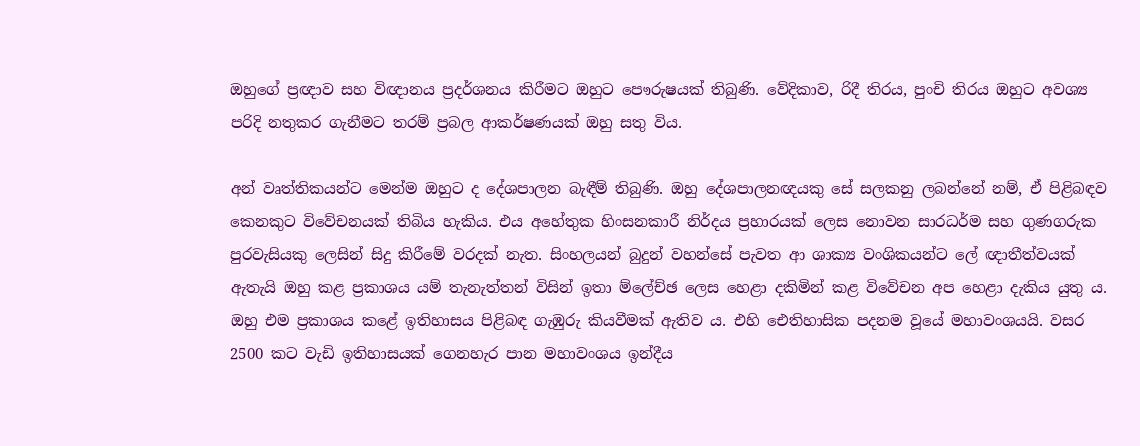ඔහුගේ ප්‍රඥාව සහ විඥානය ප්‍රදර්ශනය කිරීමට ඔහුට පෞරුෂයක් තිබුණි. වේදිකාව, රිදී තිරය, පුංචි තිරය ඔහුට අවශ්‍ය පරිදි නතුකර ගැනීමට තරම් ප්‍රබල ආකර්ෂණයක් ඔහු සතු විය.

අන් වෘත්තිකයන්ට මෙන්ම ඔහුට ද දේශපාලන බැඳීම් තිබුණි. ඔහු දේශපාලනඥයකු සේ සලකනු ලබන්නේ නම්, ඒ පිළිබඳව කෙනකුට විවේචනයක් තිබිය හැකිය. එය අහේතුක හිංසනකාරී නිර්දය ප්‍රහාරයක් ලෙස නොවන සාරධර්ම සහ ගුණගරුක පුරවැසියකු ලෙසින් සිදු කිරීමේ වරදක් නැත. සිංහලයන් බුදුන් වහන්සේ පැවත ආ ශාක්‍ය වංශිකයන්ට ලේ ඥාතීත්වයක් ඇතැයි ඔහු කළ ප්‍රකාශය යම් තැනැත්තන් විසින් ඉතා ම්ලේච්ඡ ලෙස හෙළා දකිමින් කළ විවේචන අප හෙළා දැකිය යුතු ය. ඔහු එම ප්‍රකාශය කළේ ඉතිහාසය පිළිබඳ ගැඹුරු කියවීමක් ඇතිව ය. එහි ඓතිහාසික පදනම වූයේ මහාවංශයයි. වසර 2500 කට වැඩි ඉතිහාසයක් ගෙනහැර පාන මහාවංශය ඉන්දීය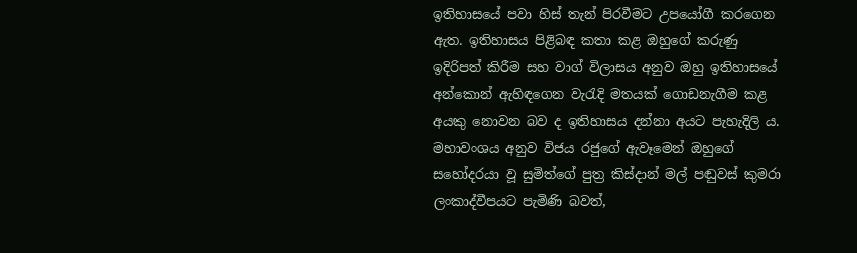ඉතිහාසයේ පවා හිස් තැන් පිරවීමට උපයෝගී කරගෙන ඇත. ඉතිහාසය පිළිබඳ කතා කළ ඔහුගේ කරුණු ඉදිරිපත් කිරීම සහ වාග් විලාසය අනුව ඔහු ඉතිහාසයේ අන්කොන් ඇහිඳගෙන වැරැදි මතයක් ගොඩනැගීම කළ අයකු නොවන බව ද ඉතිහාසය දන්නා අයට පැහැදිලි ය. මහාවංශය අනුව විජය රජුගේ ඇවෑමෙන් ඔහුගේ සහෝදරයා වූ සුමිත්ගේ පුත්‍ර කිස්දාන් මල් පඬුවස් කුමරා ලංකාද්වීපයට පැමිණි බවත්,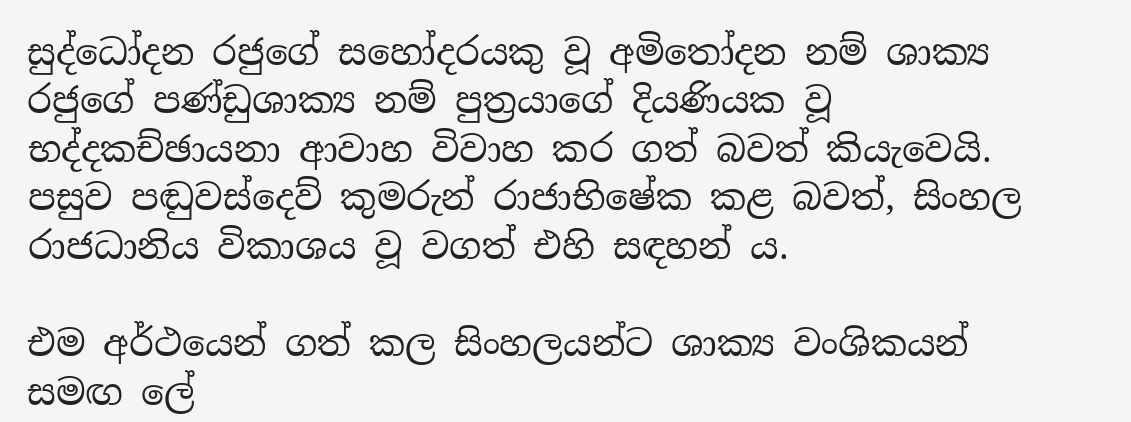සුද්ධෝදන රජුගේ සහෝදරයකු වූ අමිතෝදන නම් ශාක්‍ය රජුගේ පණ්ඩුශාක්‍ය නම් පුත්‍රයාගේ දියණියක වූ භද්දකච්ඡායනා ආවාහ විවාහ කර ගත් බවත් කියැවෙයි. පසුව පඬුවස්දෙව් කුමරුන් රාජාභිෂේක කළ බවත්, සිංහල රාජධානිය විකාශය වූ වගත් එහි සඳහන් ය.

එම අර්ථයෙන් ගත් කල සිංහලයන්ට ශාක්‍ය වංශිකයන් සමඟ ලේ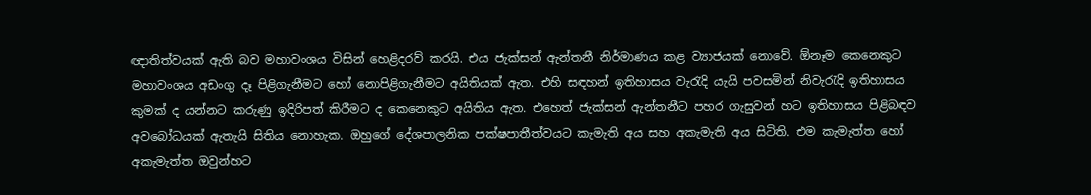ඥාතිත්වයක් ඇති බව මහාවංශය විසින් හෙළිදරව් කරයි. එය ජැක්සන් ඇන්තනී නිර්මාණය කළ ව්‍යාජයක් නොවේ. ඕනෑම කෙනෙකුට මහාවංශය අඩංගු දෑ පිළිගැනීමට හෝ නොපිළිගැනීමට අයිතියක් ඇත. එහි සඳහන් ඉතිහාසය වැරැදි යැයි පවසමින් නිවැරැදි ඉතිහාසය කුමක් ද යන්නට කරුණු ඉදිරිපත් කිරීමට ද කෙනෙකුට අයිතිය ඇත. එහෙත් ජැක්සන් ඇන්තනීට පහර ගැසුවන් හට ඉතිහාසය පිළිබඳව අවබෝධයක් ඇතැයි සිතිය නොහැක. ඔහුගේ දේශපාලනික පක්ෂපාතීත්වයට කැමැති අය සහ අකැමැති අය සිටිති. එම කැමැත්ත හෝ අකැමැත්ත ඔවුන්හට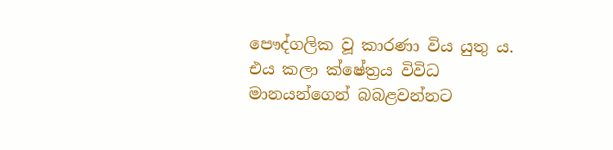පෞද්ගලික වූ කාරණා විය යුතු ය. එය කලා ක්ෂේත්‍රය විවිධ මානයන්ගෙන් බබළවන්නට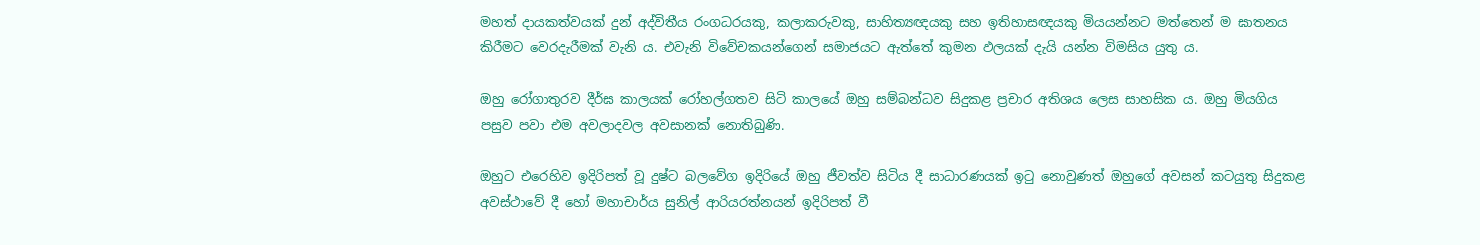මහත් දායකත්වයක් දුන් අද්විතීය රංගධරයකු, කලාකරුවකු, සාහිත්‍යඥයකු සහ ඉතිහාසඥයකු මියයන්නට මත්තෙන් ම ඝාතනය කිරීමට වෙරදැරීමක් වැනි ය. එවැනි විවේචකයන්ගෙන් සමාජයට ඇත්තේ කුමන ඵලයක් දැයි යන්න විමසිය යුතු ය.

ඔහු රෝගාතුරව දීර්ඝ කාලයක් රෝහල්ගතව සිටි කාලයේ ඔහු සම්බන්ධව සිදුකළ ප්‍රචාර අතිශය ලෙස සාහසික ය. ඔහු මියගිය පසුව පවා එම අවලාදවල අවසානක් නොතිබුණි.

ඔහුට එරෙහිව ඉදිරිපත් වූ දුෂ්ට බලවේග ඉදිරියේ ඔහු ජීවත්ව සිටිය දී සාධාරණයක් ඉටු නොවුණත් ඔහුගේ අවසන් කටයුතු සිදුකළ අවස්ථාවේ දී හෝ මහාචාර්ය සුනිල් ආරියරත්නයන් ඉදිරිපත් වී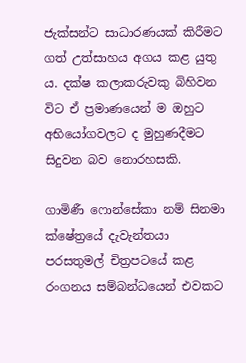ජැක්සන්ට සාධාරණයක් කිරීමට ගත් උත්සාහය අගය කළ යුතු ය. දක්ෂ කලාකරුවකු බිහිවන විට ඒ ප්‍රමාණයෙන් ම ඔහුට අභියෝගවලට ද මුහුණදීමට සිදුවන බව නොරහසකි.

ගාමිණී ෆොන්සේකා නම් සිනමා ක්ෂේත්‍රයේ දැවැන්තයා පරසතුමල් චිත්‍රපටයේ කළ රංගනය සම්බන්ධයෙන් එවකට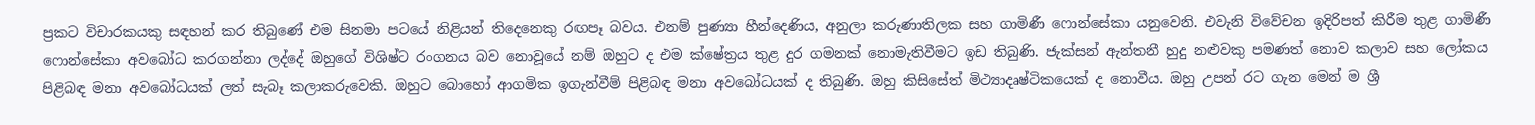ප්‍රකට විචාරකයකු සඳහන් කර තිබුණේ එම සිනමා පටයේ නිළියන් තිදෙනෙකු රඟපෑ බවය. එනම් පුණ්‍යා හීන්දෙණිය, අනුලා කරුණාතිලක සහ ගාමිණී ෆොන්සේකා යනුවෙනි. එවැනි විවේචන ඉදිරිපත් කිරීම තුළ ගාමිණී ෆොන්සේකා අවබෝධ කරගන්නා ලද්දේ ඔහුගේ විශිෂ්ට රංගනය බව නොවූයේ නම් ඔහුට ද එම ක්ෂේත්‍රය තුළ දුර ගමනක් නොමැතිවීමට ඉඩ තිබුණි. ජැක්සන් ඇන්තනී හුදු නළුවකු පමණත් නොව කලාව සහ ලෝකය පිළිබඳ මනා අවබෝධයක් ලත් සැබෑ කලාකරුවෙකි. ඔහුට බොහෝ ආගමික ඉගැන්වීම් පිළිබඳ මනා අවබෝධයක් ද තිබුණි. ඔහු කිසිසේත් මිථ්‍යාදෘෂ්ටිකයෙක් ද නොවීය. ඔහු උපන් රට ගැන මෙන් ම ශ්‍රී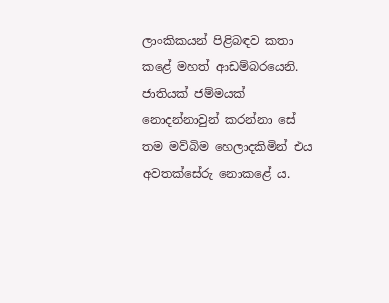ලාංකිකයන් පිළිබඳව කතා කළේ මහත් ආඩම්බරයෙනි. ජාතියක් ජම්මයක් නොදන්නාවුන් කරන්නා සේ තම මව්බිම හෙලාදකිමින් එය අවතක්සේරු නොකළේ ය.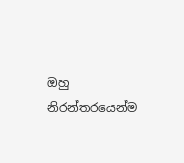ඔහු නිරන්තරයෙන්ම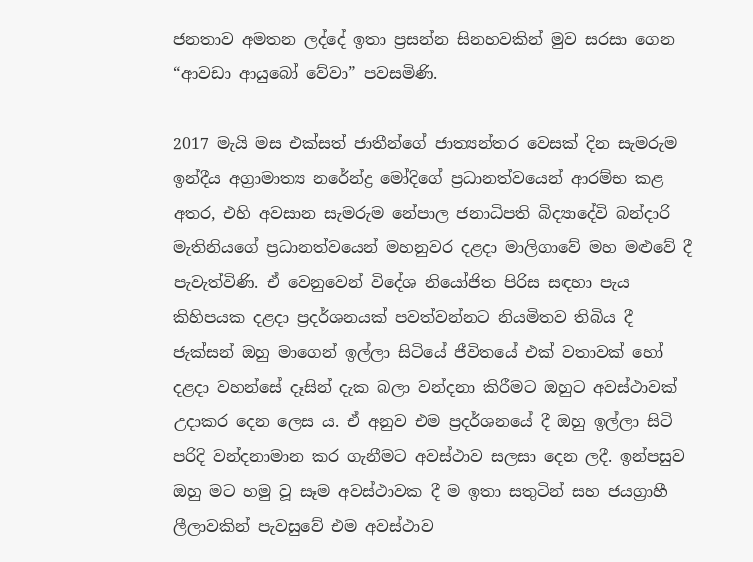ජනතාව අමතන ලද්දේ ඉතා ප්‍රසන්න සිනහවකින් මුව සරසා ගෙන “ආවඩා ආයුබෝ වේවා” පවසමිණි.

2017 මැයි මස එක්සත් ජාතීන්ගේ ජාත්‍යන්තර වෙසක් දින සැමරුම ඉන්දීය අග්‍රාමාත්‍ය නරේන්ද්‍ර මෝදිගේ ප්‍රධානත්වයෙන් ආරම්භ කළ අතර, එහි අවසාන සැමරුම නේපාල ජනාධිපති බිද්‍යාදේවි බන්දාරි මැතිනියගේ ප්‍රධානත්වයෙන් මහනුවර දළදා මාලිගාවේ මහ මළුවේ දී පැවැත්විණි. ඒ වෙනුවෙන් විදේශ නියෝජිත පිරිස සඳහා පැය කිහිපයක දළදා ප්‍රදර්ශනයක් පවත්වන්නට නියමිතව තිබිය දී ජැක්සන් ඔහු මාගෙන් ඉල්ලා සිටියේ ජීවිතයේ එක් වතාවක් හෝ දළදා වහන්සේ දෑසින් දැක බලා වන්දනා කිරීමට ඔහුට අවස්ථාවක් උදාකර දෙන ලෙස ය. ඒ අනුව එම ප්‍රදර්ශනයේ දී ඔහු ඉල්ලා සිටි පරිදි වන්දනාමාන කර ගැනීමට අවස්ථාව සලසා දෙන ලදී. ඉන්පසුව ඔහු මට හමු වූ සෑම අවස්ථාවක දී ම ඉතා සතුටින් සහ ජයග්‍රාහී ලීලාවකින් පැවසුවේ එම අවස්ථාව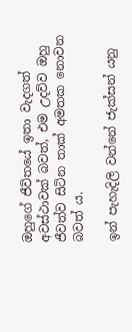ඔහුගේ ජීවිතයේ ඉතා වැදගත් අවස්ථාවක් බවත්, එම උදව්ව ඔහු ජීවත්ව සිටින තාක් අමතක නොවන බවත් ය.

ඉන් පැහැදිලි වන්නේ ජැක්සන් යනු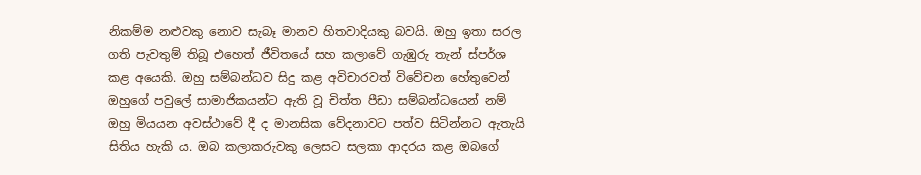නිකම්ම නළුවකු නොව සැබෑ මානව හිතවාදියකු බවයි. ඔහු ඉතා සරල ගති පැවතුම් තිබූ එහෙත් ජීවිතයේ සහ කලාවේ ගැඹුරු තැන් ස්පර්ශ කළ අයෙකි. ඔහු සම්බන්ධව සිදු කළ අවිචාරවත් විවේචන හේතුවෙන් ඔහුගේ පවුලේ සාමාජිකයන්ට ඇති වූ චිත්ත පීඩා සම්බන්ධයෙන් නම් ඔහු මියයන අවස්ථාවේ දී ද මානසික වේදනාවට පත්ව සිටින්නට ඇතැයි සිතිය හැකි ය. ඔබ කලාකරුවකු ලෙසට සලකා ආදරය කළ ඔබගේ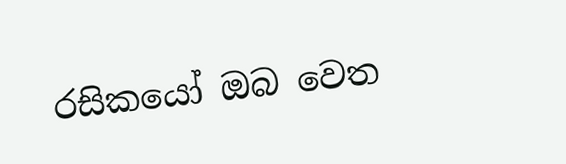රසිකයෝ ඔබ වෙත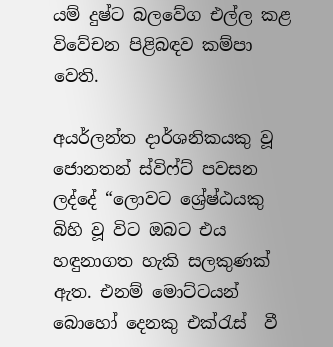යම් දුෂ්ට බලවේග එල්ල කළ විවේචන පිළිබඳව කම්පා වෙති.

අයර්ලන්ත දාර්ශනිකයකු වූ  ජොනතන් ස්විෆ්ට් පවසන ලද්දේ “ලොවට ශ්‍රේෂ්ඨයකු බිහි වූ විට ඔබට එය හඳුනාගත හැකි සලකුණක් ඇත. එනම් මොට්ටයන් බොහෝ දෙනකු එක්රැස්  වී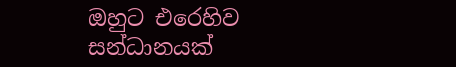ඔහුට එරෙහිව සන්ධානයක්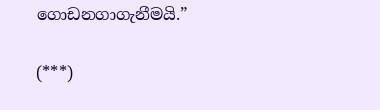ගොඩනගාගැනීමයි.”

(***)